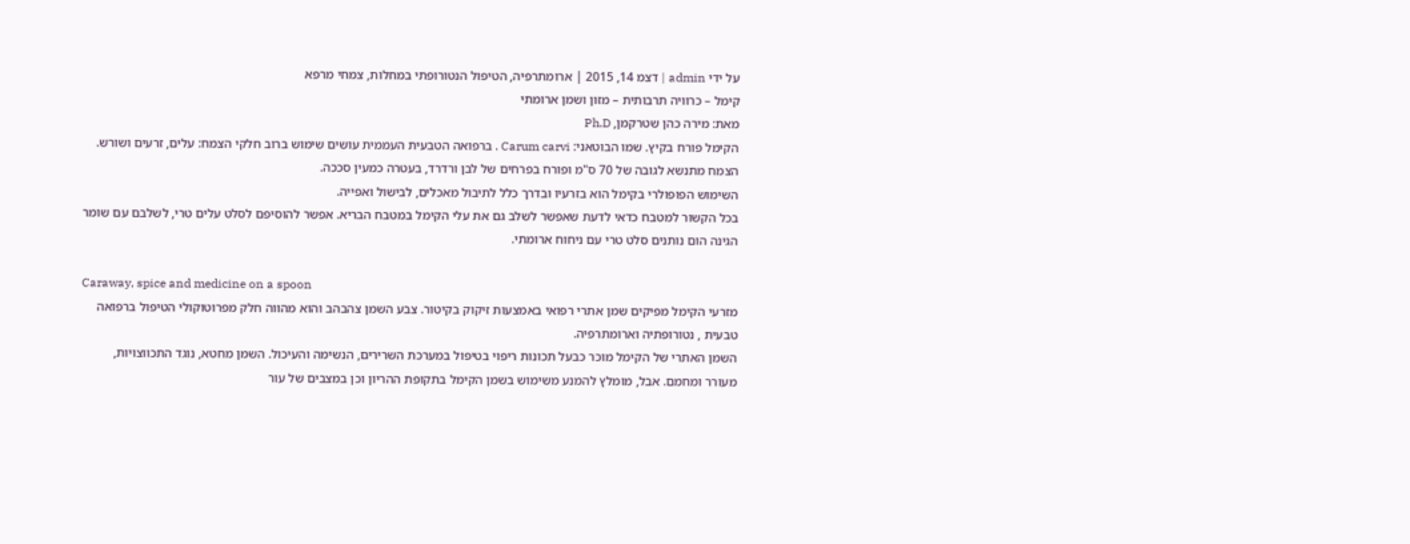על ידי admin | דצמ 14, 2015 | ארומתרפיה, הטיפול הנטורופתי במחלות, צמחי מרפא
קימל – כרוויה תרבותית – מזון ושמן ארומתי
מאת: מירה כהן שטרקמן, Ph.D
הקימל פורח בקיץ. שמו הבוטאני: Carum carvi . ברפואה הטבעית העממית עושים שימוש ברוב חלקי הצמח: עלים, זרעים ושורש.
הצמח מתנשא לגובה של 70 ס"מ ופורח בפרחים של לבן ורדרד, בעטרה כמעין סככה.
השימוש הפופולרי בקימל הוא בזרעיו ובדרך כלל לתיבול מאכלים, לבישול ואפייה.
בכל הקשור למטבח כדאי לדעת שאפשר לשלב גם את עלי הקימל במטבח הבריא. אפשר להוסיפם לסלט עלים טרי, לשלבם עם שומר הגינה הום נותנים סלט טרי עם ניחוח ארומתי.

Caraway, spice and medicine on a spoon
מזרעי הקימל מפיקים שמן אתרי רפואי באמצעות זיקוק בקיטור. צבע השמן צהבהב והוא מהווה חלק מפרוטוקולי הטיפול ברפואה טבעית , נטורופתיה וארומתרפיה.
השמן האתרי של הקימל מוכר כבעל תכונות ריפוי בטיפול במערכת השרירים, הנשימה והעיכול. השמן מחטא, נוגד התכווצויות, מעורר ומחמם. אבל, מומלץ להמנע משימוש בשמן הקימל בתקופת ההריון וכן במצבים של עור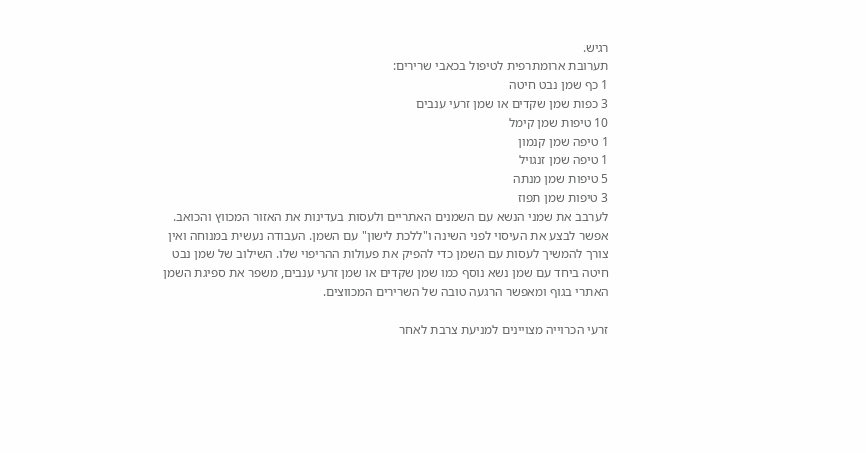רגיש.
תערובת ארומתרפית לטיפול בכאבי שרירים:
1 כף שמן נבט חיטה
3 כפות שמן שקדים או שמן זרעי ענבים
10 טיפות שמן קימל
1 טיפה שמן קנמון
1 טיפה שמן זנגויל
5 טיפות שמן מנתה
3 טיפות שמן תפוז
לערבב את שמני הנשא עם השמנים האתריים ולעסות בעדינות את האזור המכווץ והכואב.
אפשר לבצע את העיסוי לפני השינה ו"ללכת לישון" עם השמן. העבודה נעשית במנוחה ואין צורך להמשיך לעסות עם השמן כדי להפיק את פעולות ההריפוי שלו. השילוב של שמן נבט חיטה ביחד עם שמן נשא נוסף כמו שמן שקדים או שמן זרעי ענבים, משפר את ספיגת השמן האתרי בגוף ומאפשר הרגעה טובה של השרירים המכווצים.

זרעי הכרוייה מצויינים למניעת צרבת לאחר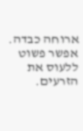ארוחה כבדה. אפשר פשוט ללעוס את הזרעים.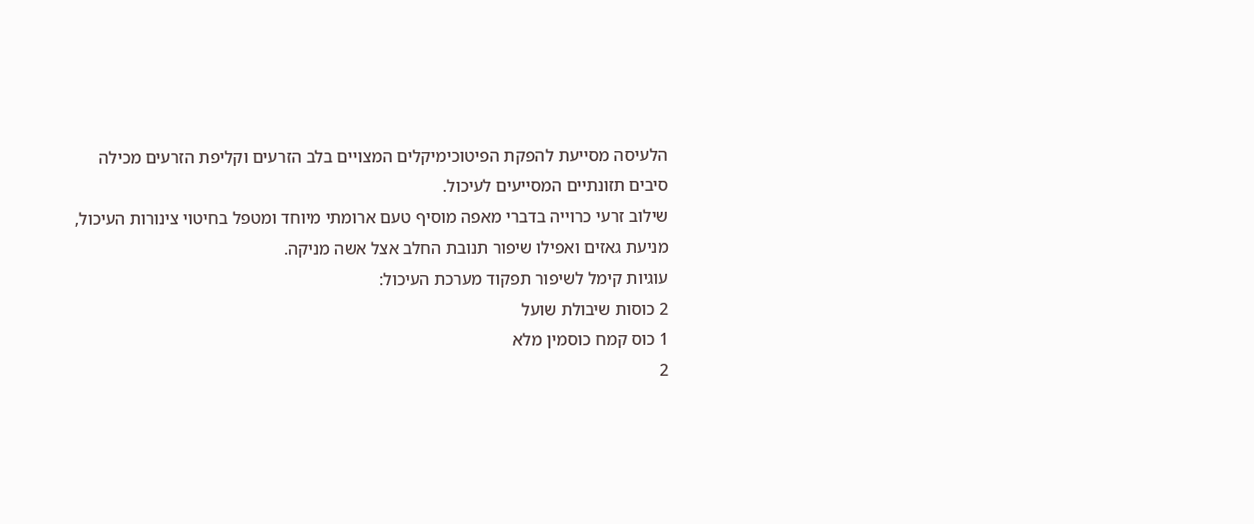הלעיסה מסייעת להפקת הפיטוכימיקלים המצויים בלב הזרעים וקליפת הזרעים מכילה סיבים תזונתיים המסייעים לעיכול.
שילוב זרעי כרוייה בדברי מאפה מוסיף טעם ארומתי מיוחד ומטפל בחיטוי צינורות העיכול, מניעת גאזים ואפילו שיפור תנובת החלב אצל אשה מניקה.
עוגיות קימל לשיפור תפקוד מערכת העיכול:
2 כוסות שיבולת שועל
1 כוס קמח כוסמין מלא
2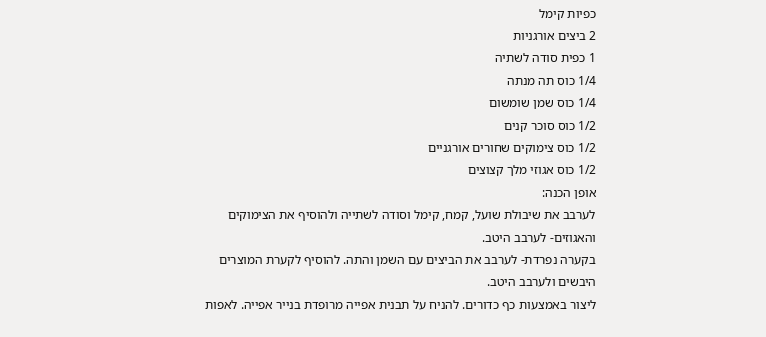כפיות קימל
2 ביצים אורגניות
1 כפית סודה לשתיה
1/4 כוס תה מנתה
1/4 כוס שמן שומשום
1/2 כוס סוכר קנים
1/2 כוס צימוקים שחורים אורגניים
1/2 כוס אגוזי מלך קצוצים
אופן הכנה:
לערבב את שיבולת שועל, קמח, קימל וסודה לשתייה ולהוסיף את הצימוקים והאגוזים- לערבב היטב.
בקערה נפרדת- לערבב את הביצים עם השמן והתה. להוסיף לקערת המוצרים היבשים ולערבב היטב.
ליצור באמצעות כף כדורים. להניח על תבנית אפייה מרופדת בנייר אפייה. לאפות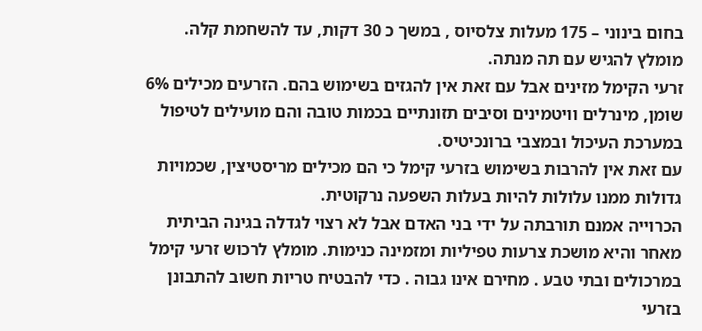בחום בינוני – 175 מעלות צלסיוס , במשך כ 30 דקות, עד להשחמת קלה. מומלץ להגיש עם תה מנתה.
זרעי הקימל מזינים אבל עם זאת אין להגזים בשימוש בהם. הזרעים מכילים 6% שומן, מינרלים וויטמינים וסיבים תזונתיים בכמות טובה והם מועילים לטיפול במערכת העיכול ובמצבי ברונכיטיס.
עם זאת אין להרבות בשימוש בזרעי קימל כי הם מכילים מריסטיצין, שכמויות גדולות ממנו עלולות להיות בעלות השפעה נרקוטית.
הכרוייה אמנם תורבתה על ידי בני האדם אבל לא רצוי לגדלה בגינה הביתית מאחר והיא מושכת צרעות טפיליות ומזמינה כנימות. מומלץ לרכוש זרעי קימל במרכולים ובתי טבע . מחירם אינו גבוה . כדי להבטיח טריות חשוב להתבונן בזרעי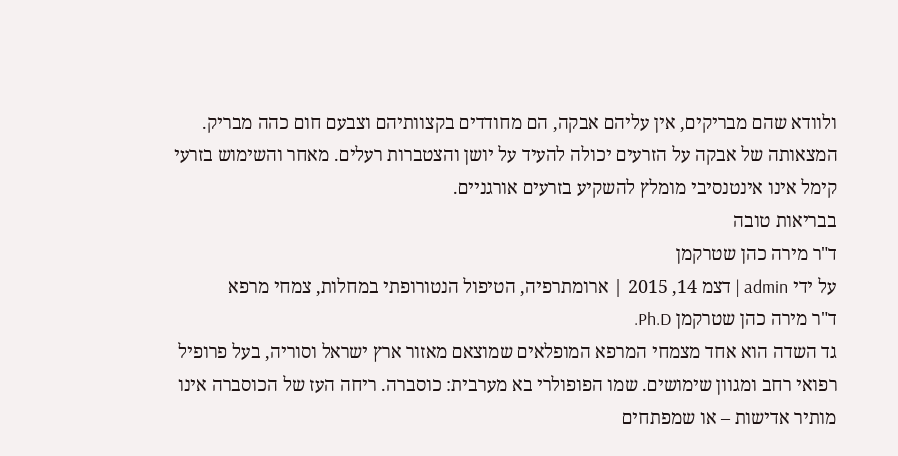ולוודא שהם מבריקים, אין עליהם אבקה, הם מחודדים בקצוותיהם וצבעם חום כהה מבריק. המצאותה של אבקה על הזרעים יכולה להעיד על יושן והצטברות רעלים. מאחר והשימוש בזרעי קימל אינו אינטנסיבי מומלץ להשקיע בזרעים אורגניים.
בבריאות טובה
ד"ר מירה כהן שטרקמן
על ידי admin | דצמ 14, 2015 | ארומתרפיה, הטיפול הנטורופתי במחלות, צמחי מרפא
ד"ר מירה כהן שטרקמן Ph.D.
גד השדה הוא אחד מצמחי המרפא המופלאים שמוצאם מאזור ארץ ישראל וסוריה, בעל פרופיל רפואי רחב ומגוון שימושים. שמו הפופולרי בא מערבית: כוסברה. ריחה העז של הכוסברה אינו מותיר אדישות – או שמפתחים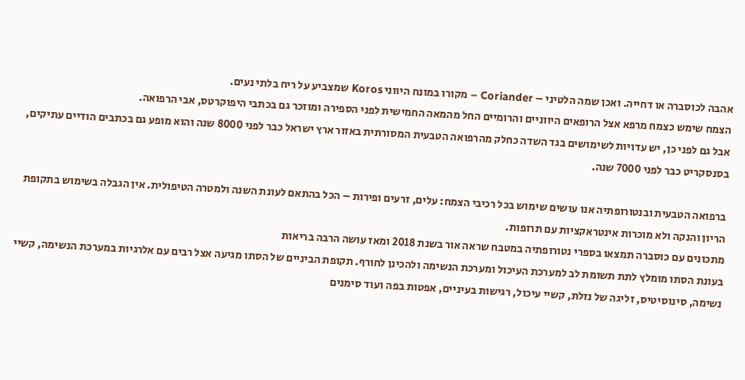אהבה לכוסברה או דחייה. ואכן שמה הלטיני – Coriander – מקורו במונח היווני Koros שמצביע על ריח בלתי נעים.
הצמח שימש כצמח מרפא אצל הרופאים היווניים והרומיים החל מהמאה החמישית לפני הספירה ומוזכר גם בכתבי היפוקרטס, אבי הרפואה.
אבל גם לפני כן, יש עדויות לשימושים בגד השדה כחלק מהרפואה הטבעית המסורתית באזור ארץ ישראל כבר לפני 8000 שנה והוא מופע גם בכתבים הודיים עתיקים, בסנסקריט כבר לפני 7000 שנה.

ברפואה הטבעית ובנטורופתיה אנו עושים שימוש בכל רכיבי הצמח: עלים, זרעים ופירות – הכל בהתאם לעונת השנה ולמטרה הטיפולית. אין הגבלה בשימוש בתקופת הריון והנקה ולא מוכרות אינטראקציות עם תרופות.
מתכונים עם כוסברה תמצאו בספרי נטורופתיה במטבח שראה אור בשנת 2018 ומאז עושה הרבה בריאות
בעונת הסתו מומלץ לתת תשומת לב למערכת העיכול ומערכת הנשימה ולהכינן לחורף. תקופת הביניים של הסתו מגיעה אצל רבים עם אלרגיות במערכת הנשימה, קשיי נשימה, סינוסיטיס, זליגה של נזלת, קשיי עיכול, רגישות בעיניים, אפטות בפה ועוד סימנים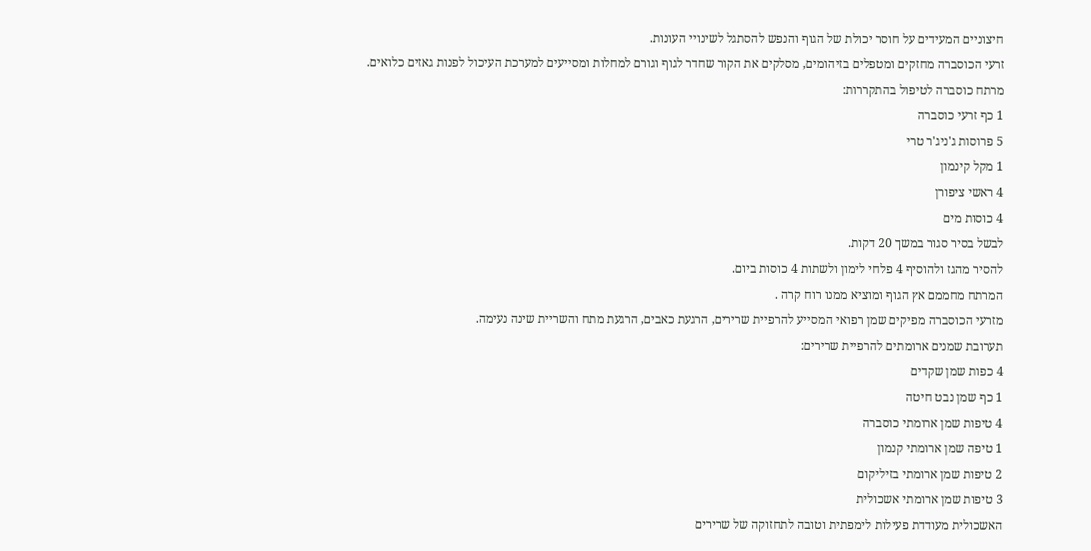חיצוניים המעידים על חוסר יכולת של הגוף והנפש להסתגל לשינויי העונות.
זרעי הכוסברה מחזקים ומטפלים בזיהומים, מסלקים את הקור שחדר לגוף וגורם למחלות ומסייעים למערכת העיכול לפנות גאזים כלואים.
מרתח כוסברה לטיפול בהתקררות:
1 כף זרעי כוסברה
5 פרוסות ג'ניג'ר טרי
1 מקל קינמון
4 ראשי ציפורן
4 כוסות מים
לבשל בסיר סגור במשך 20 דקות.
להסיר מהגז ולהוסיף 4 פלחי לימון ולשתות 4 כוסות ביום.
המרתח מחממם אץ הגוף ומוציא ממנו רוח קרה .
מזרעי הכוסברה מפיקים שמן רפואי המסייע להרפיית שרירים, הרגעת כאבים, הרגעת מתח והשריית שינה נעימה.
תערובת שמנים ארומתים להרפיית שרירים:
4 כפות שמן שקדים
1 כף שמן נבט חיטה
4 טיפות שמן ארומתי כוסברה
1 טיפה שמן ארומתי קנמון
2 טיפות שמן ארומתי בזיליקום
3 טיפות שמן ארומתי אשכולית
האשכולית מעודדת פעילות לימפתית וטובה לתחזוקה של שרירים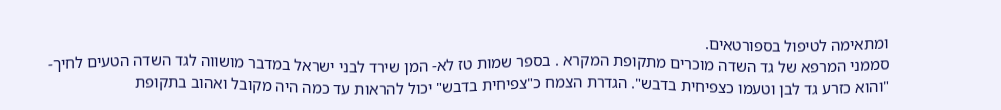ומתאימה לטיפול בספורטאים.
סממני המרפא של גד השדה מוכרים מתקופת המקרא . בספר שמות טז לא- המן שירד לבני ישראל במדבר מושווה לגד השדה הטעים לחיך- "והוא כזרע גד לבן וטעמו כצפיחית בדבש". הגדרת הצמח כ"צפיחית בדבש" יכול להראות עד כמה היה מקובל ואהוב בתקופת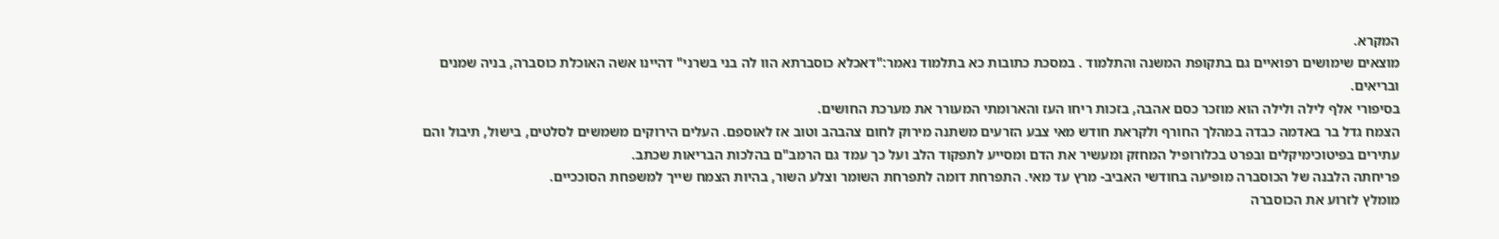המקרא.
מוצאים שימושים רפואיים גם בתקופת המשנה והתלמוד . במסכת כתובות כא בתלמוד נאמר:"דאכלא כוסברתא הוו לה בני בשרני" דהיינו אשה האוכלת כוסברה, בניה שמנים ובריאים.
בסיפורי אלף לילה ולילה הוא מוזכר כסם אהבה, בזכות ריחו העז והארומתי המעורר את מערכת החושים.
הצמח גדל בר באדמה כבדה במהלך החורף ולקראת חודש מאי צבע הזרעים משתנה מירוק לחום צהבהב וטוב אז לאוספם. העלים הירוקים משמשים לסלטים, בישול, תיבול והם עתירים בפיטוכימיקלים ובפרט בכלורופיל המחזק ומעשיר את הדם ומסייע לתפקוד הלב ועל כך עמד גם הרמב"ם בהלכות הבריאות שכתב.
פריחתה הלבנה של הכוסברה מופיעה בחודשי האביב- מרץ עד מאי. התפרחת דומה לתפרחת השומר וצלע השור, בהיות הצמח שייך למשפחת הסוככיים.
מומלץ לזרוע את הכוסברה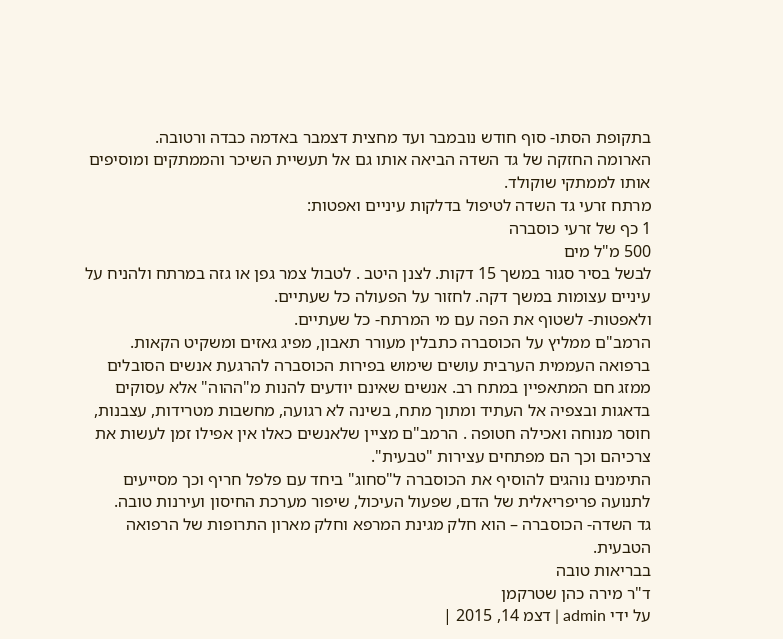בתקופת הסתו- סוף חודש נובמבר ועד מחצית דצמבר באדמה כבדה ורטובה.
הארומה החזקה של גד השדה הביאה אותו גם אל תעשיית השיכר והממתקים ומוסיפים אותו לממתקי שוקולד.
מרתח זרעי גד השדה לטיפול בדלקות עיניים ואפטות:
1 כף של זרעי כוסברה
500 מ"ל מים
לבשל בסיר סגור במשך 15 דקות. לצנן היטב . לטבול צמר גפן או גזה במרתח ולהניח על עיניים עצומות במשך דקה. לחזור על הפעולה כל שעתיים.
ולאפטות- לשטוף את הפה עם מי המרתח- כל שעתיים.
הרמב"ם ממליץ על הכוסברה כתבלין מעורר תאבון, מפיג גאזים ומשקיט הקאות.
ברפואה העממית הערבית עושים שימוש בפירות הכוסברה להרגעת אנשים הסובלים ממזג חם המתאפיין במתח רב. אנשים שאינם יודעים להנות מ"ההוה" אלא עסוקים בדאגות ובצפיה אל העתיד ומתוך מתח, בשינה לא רגועה, מחשבות מטרידות, עצבנות, חוסר מנוחה ואכילה חטופה . הרמב"ם מציין שלאנשים כאלו אין אפילו זמן לעשות את צרכיהם וכך הם מפתחים עצירות "טבעית".
התימנים נוהגים להוסיף את הכוסברה ל"סחוג" ביחד עם פלפל חריף וכך מסייעים לתנועה פריפריאלית של הדם, שפעול העיכול, שיפור מערכת החיסון ועירנות טובה.
גד השדה- הכוסברה – הוא חלק מגינת המרפא וחלק מארון התרופות של הרפואה הטבעית.
בבריאות טובה
ד"ר מירה כהן שטרקמן
על ידי admin | דצמ 14, 2015 |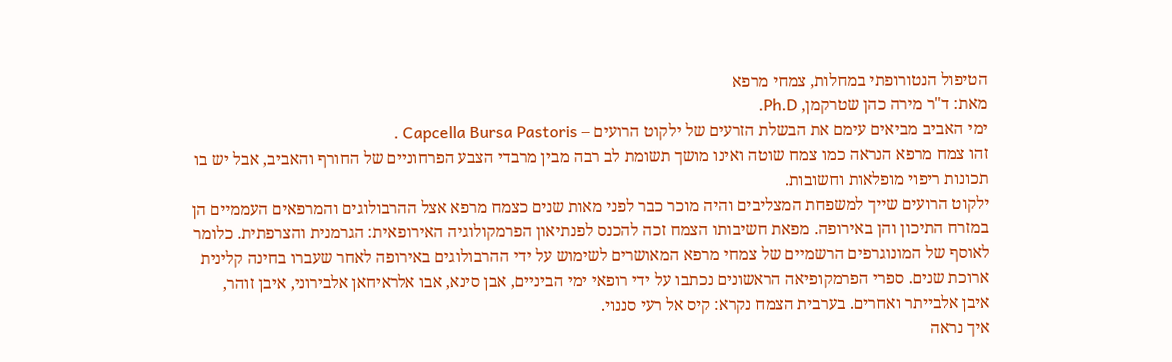הטיפול הנטורופתי במחלות, צמחי מרפא
מאת: ד"ר מירה כהן שטרקמן, Ph.D.
ימי האביב מביאים עימם את הבשלת הזרעים של ילקוט הרועים – Capcella Bursa Pastoris .
זהו צמח מרפא הנראה כמו צמח שוטה ואינו מושך תשומת לב רבה מבין מרבדי הצבע הפרחוניים של החורף והאביב, אבל יש בו תכונות ריפוי מופלאות וחשובות.
ילקוט הרועים שייך למשפחת המצליבים והיה מוכר כבר לפני מאות שנים כצמח מרפא אצל ההרבולוגים והמרפאים העממיים הן במזרח התיכון והן באירופה. מפאת חשיבותו הצמח זכה להכנס לפנתיאון הפרמקולוגיה האירופאית: הגרמנית והצרפתית. כלומר לאוסף של המונוגרפים הרשמיים של צמחי מרפא המאושרים לשימוש על ידי ההרבולוגים באירופה לאחר שעברו בחינה קלינית ארוכת שנים. ספרי הפרמקופיאה הראשונים נכתבו על ידי רופאי ימי הביניים, אבן סינא, אבו אלראיחאן אלבירוני, איבן זוהר, איבן אלבייתר ואחרים. בערבית הצמח נקרא: קיס אל רעי סננוי.
איך נראה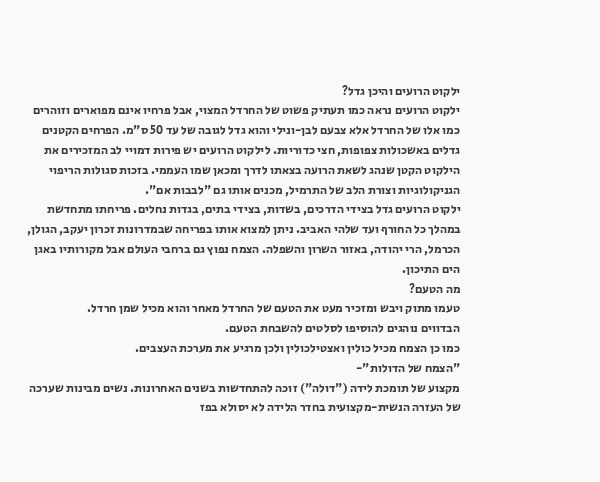ילקוט הרועים והיכן גדל?
ילקוט הרועים נראה כמו תעתיק פשוט של החרדל המצוי, אבל פרחיו אינם מפוארים וזוהרים כמו אלו של החרדל אלא צבעם לבן-ונילי והוא גדל לגובה של עד 50 ס"מ. הפרחים הקטנים גדלים באשכולות צפופות, חצי כדוריות. לילקוט הרועים יש פירות דמויי לב המזכירים את הילקוט הקטן שנהג לשאת הרועה בצאתו לדרך ומכאן שמו העממי. בזכות סגולות הריפוי הגניקולוגיות וצורת הלב של התרמיל, מכנים אותו גם "לבבות אם".
ילקוט הרועים גדל בצידי הדרכים, בשדות, בצידי בתים, בגדות נחלים. פריחתו מתחדשת במהלך כל החורף ועד שלהי האביב. ניתן למצוא אותו בפריחה שבמדרונות זכרון יעקב, הגולן, הכרמל, הרי יהודה, באזור השרון והשפלה. הצמח נפוץ גם ברחבי העולם אבל מקורותיו באגן הים התיכון.
מה הטעם?
טעמו מתוק ויבש ומזכיר מעט את הטעם של החרדל מאחר והוא מכיל שמן חרדל.
הבדווים נוהגים להוסיפו לסלטים להשבחת הטעם.
כמו כן הצמח מכיל כולין ואצטילכולין ולכן מרגיע את מערכת העצבים.
"הצמח של הדולות"-
מקצוע של תומכת לידה ("דולה") זוכה להתחדשות בשנים האחרונות. נשים מבינות שערכה של העזרה הנשית-מקצועית בחדר הלידה לא יסולא בפז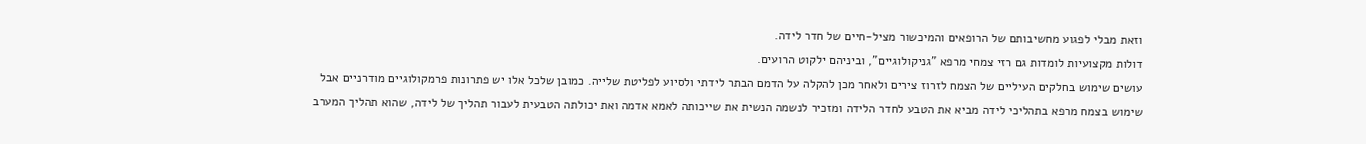וזאת מבלי לפגוע מחשיבותם של הרופאים והמיכשור מציל-חיים של חדר לידה.
דולות מקצועיות לומדות גם רזי צמחי מרפא "גניקולוגיים", וביניהם ילקוט הרועים.
עושים שימוש בחלקים העיליים של הצמח לזרוז צירים ולאחר מכן להקלה על הדמם הבתר לידתי ולסיוע לפליטת שלייה. כמובן שלכל אלו יש פתרונות פרמקולוגיים מודרניים אבל שימוש בצמח מרפא בתהליכי לידה מביא את הטבע לחדר הלידה ומזכיר לנשמה הנשית את שייכותה לאמא אדמה ואת יכולתה הטבעית לעבור תהליך של לידה, שהוא תהליך המערב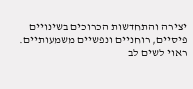יצירה והתחדשות הכרוכים בשינויים פיסיים, רוחניים ונפשיים משמעותיים.
ראוי לשים לב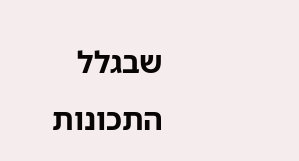שבגלל התכונות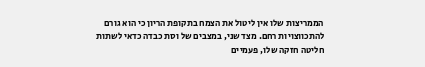הממריצות שלו אין ליטול את הצמח בתקופת הריון כי הוא גורם להתכווצויות רחם. מצד שני, במצבים של וסת כבדה כדאי לשתות חליטה חזקה שלו, פעמיים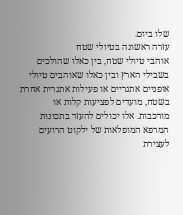שלו ביום.
עזרה ראשונה בטיולי שטח
אוהבי טיולי שטח, בין כאלו שהולכים בשבילי הארץ ובין כאלו שאוהבים טיולי אופניים אתגריים או פעילות אתגרית אחרת בשטח, מועדים לפציעות קלות או מורכבות. אלו יכולים להעזר בתכונות המרפא המופלאות של ילקוט הרועים לעצירת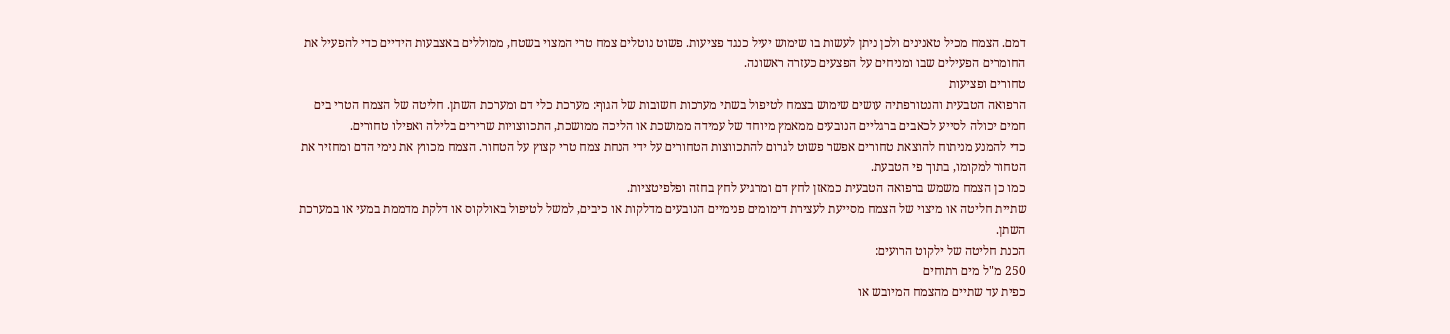דמם. הצמח מכיל טאנינים ולכן ניתן לעשות בו שימוש יעיל כנגד פציעות. פשוט נוטלים צמח טרי המצוי בשטח, ממוללים באצבעות הידיים כדי להפעיל את החומרים הפעילים שבו ומניחים על הפצעים כעזרה ראשונה.
טחורים ופציעות
הרפואה הטבעית והנטורפתיה עושים שימוש בצמח לטיפול בשתי מערכות חשובות של הגוף: מערכת כלי דם ומערכת השתן. חליטה של הצמח הטרי בים חמים יכולה לסייע לכאבים ברגליים הנובעים ממאמץ מיוחד של עמידה ממושכת או הליכה ממושכת, התכווצויות שרירים בלילה ואפילו טחורים.
כדי להמנע מניתוח להוצאת טחורים אפשר פשוט לגרום להתכווצות הטחורים על ידי הנחת צמח טרי קצוץ על הטחור. הצמח מכווץ את נימי הדם ומחזיר את הטחור למקומו, בתוך פי הטבעת.
כמו כן הצמח משמש ברפואה הטבעית כמאזן לחץ דם ומרגיע לחץ בחזה ופלפיטציות.
שתיית חליטה או מיצוי של הצמח מסייעת לעצירת דימומים פנימיים הנובעים מדלקות או כיבים, למשל לטיפול באולקוס או דלקת מדממת במעי או במערכת השתן.
הכנת חליטה של ילקוט הרועים:
250 מ"ל מים רתוחים
כפית עד שתיים מהצמח המיובש או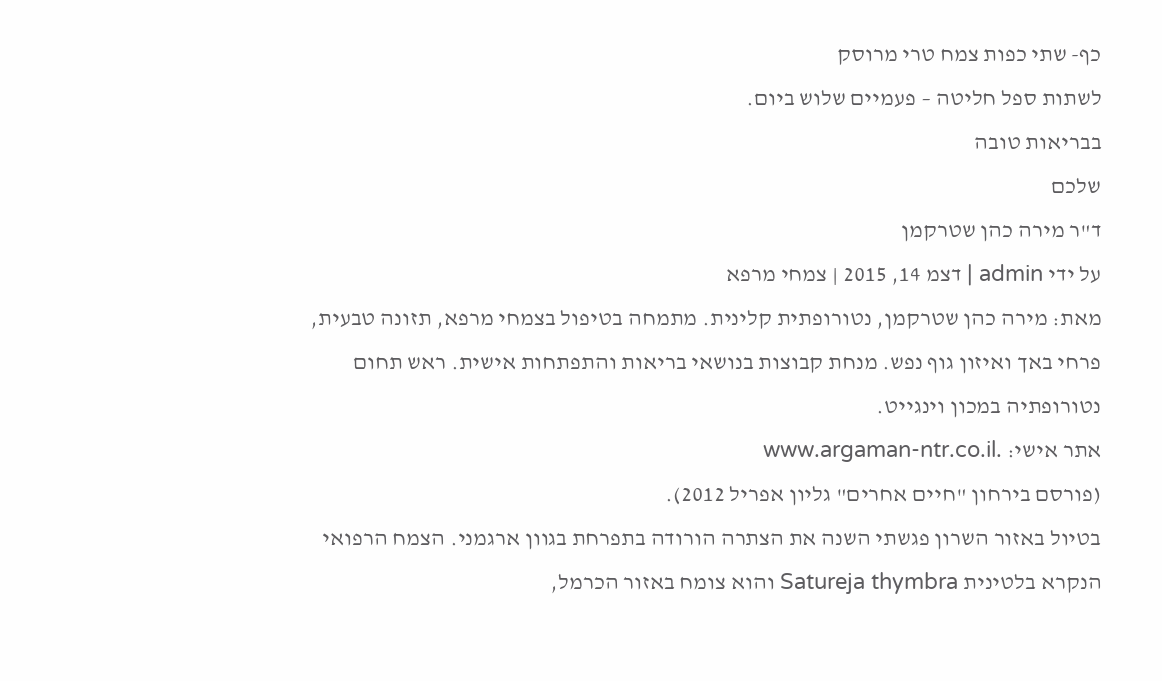כף- שתי כפות צמח טרי מרוסק
לשתות ספל חליטה – פעמיים שלוש ביום.
בבריאות טובה
שלכם
ד"ר מירה כהן שטרקמן
על ידי admin | דצמ 14, 2015 | צמחי מרפא
מאת: מירה כהן שטרקמן, נטורופתית קלינית. מתמחה בטיפול בצמחי מרפא, תזונה טבעית, פרחי באך ואיזון גוף נפש. מנחת קבוצות בנושאי בריאות והתפתחות אישית. ראש תחום נטורופתיה במכון וינגייט.
אתר אישי: .www.argaman-ntr.co.il
(פורסם בירחון "חיים אחרים" גליון אפריל 2012).
בטיול באזור השרון פגשתי השנה את הצתרה הורודה בתפרחת בגוון ארגמני. הצמח הרפואי הנקרא בלטינית Satureja thymbra והוא צומח באזור הכרמל,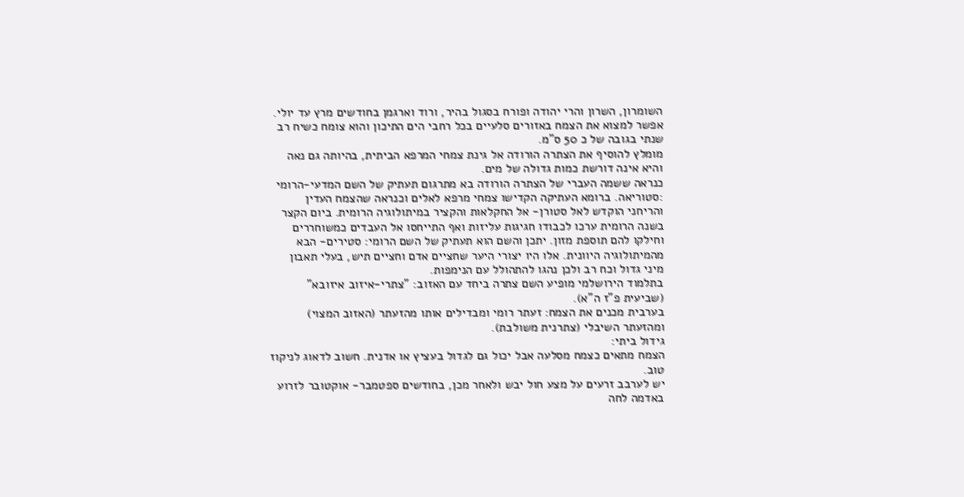השומרון, השרון והרי יהודה ופורח בסגול בהיר, ורוד וארגמן בחודשים מרץ עד יולי. אפשר למצוא את הצמח באזורים סלעיים בכל רחבי הים התיכון והוא צומח כשיח רב שנתי בגובה של כ 50 ס"מ.
מומלץ להוסיף את הצתרה הורודה אל גינת צמחי המרפא הביתית, בהיותה גם נאה והיא אינה דורשת כמות גדולה של מים.
כנראה ששמה העברי של הצתרה הורודה בא מתרגום תעתיק של השם המדעי-הרומי :סטוריאה. ברומא העתיקה הקדישו צמחי מרפא לאלים וכנראה שהצמח העדין והריחני הוקדש לאל סטורן- אל החקלאות והקציר במיתולוגיה הרומית. ביום הקצר בשנה הרומית ערכו לכבודו חגיגות עליזות ואף התייחסו אל העבדים כמשוחררים וחילקו להם תוספת מזון. יתכן והשם הוא תעתיק של השם הרומי: סטירים- הבא מהמיתולוגיה היוונית. אלו היו יצורי היער שחציים אדם וחציים תיש, בעלי תאבון מיני גדול וכח רב ולכן נהגו להתהולל עם הנימפות.
בתלמוד הירושלמי מופיע השם צתרה ביחד עם האזוב: "צתרי-איזוב איזובא" (שביעית פ"ז ה"א).
בערבית מכנים את הצמח: זעתר רומי ומבדילים אותו מהזעתר (האזוב המצוי) ומהזעתר השיבלי (צתרנית משולבת).
גידול ביתי:
הצמח מתאים כצמח מסלעה אבל יכול גם לגדול בעציץ או אדנית. חשוב לדאוג לניקוז טוב.
יש לערבב זרעים על מצע חול יבש ולאחר מכן, בחודשים ספטמבר- אוקטובר לזרוע באדמה לחה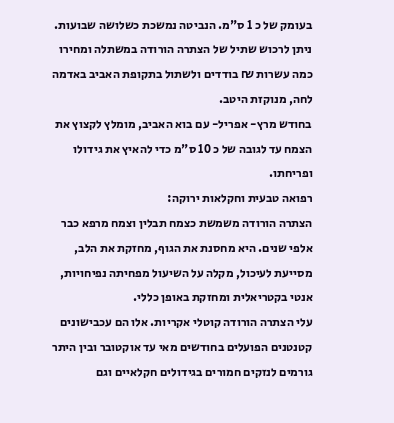בעומק של כ 1 ס"מ. הנביטה נמשכת כשלושה שבועות.
ניתן לרכוש שתיל של הצתרה הורודה במשתלה ומחירו כמה עשרות ₪ בודדים ולשתול בתקופת האביב באדמה לחה, מנוקזת היטב.
בחודש מרץ- אפריל- עם בוא האביב, מומלץ לקצוץ את הצמח עד לגובה של כ 10 ס"מ כדי להאיץ את גידולו ופריחתו.
רפואה טבעית וחקלאות ירוקה:
הצתרה הורודה משמשת כצמח תבלין וצמח מרפא כבר אלפי שנים. היא מחסנת את הגוף, מחזקת את הלב, מסייעת לעיכול, מקלה על השיעול מפחיתה נפיחויות, אנטי בקטריאלית ומחזקת באופן כללי.
עלי הצתרה הורודה קוטלי אקריות. אלו הם עכבישונים קטנטנים הפועלים בחודשים מאי עד אוקטובר ובין היתר גורמים לנזקים חמורים בגידולים חקלאיים וגם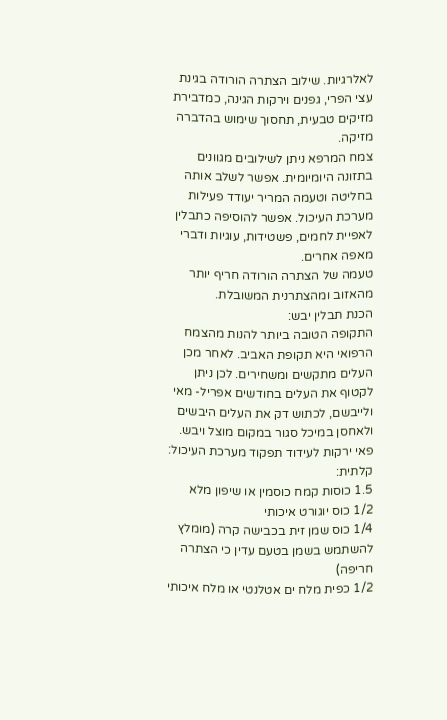לאלרגיות. שילוב הצתרה הורודה בגינת עצי הפרי, גפנים וירקות הגינה, כמדבירת מזיקים טבעית, תחסוך שימוש בהדברה מזיקה.
צמח המרפא ניתן לשילובים מגוונים בתזונה היומיומית. אפשר לשלב אותה בחליטה וטעמה המריר יעודד פעילות מערכת העיכול. אפשר להוסיפה כתבלין לאפיית לחמים, פשטידות, עוגיות ודברי מאפה אחרים.
טעמה של הצתרה הורודה חריף יותר מהאזוב ומהצתרנית המשובלת.
הכנת תבלין יבש:
התקופה הטובה ביותר להנות מהצמח הרפואי היא תקופת האביב. לאחר מכן העלים מתקשים ומשחירים. לכן ניתן לקטוף את העלים בחודשים אפריל- מאי ולייבשם, לכתוש דק את העלים היבשים ולאחסן במיכל סגור במקום מוצל ויבש.
פאי ירקות לעידוד תפקוד מערכת העיכול:
קלתית:
1.5 כוסות קמח כוסמין או שיפון מלא
1/2 כוס יוגורט איכותי
1/4 כוס שמן זית בכבישה קרה (מומלץ להשתמש בשמן בטעם עדין כי הצתרה חריפה)
1/2 כפית מלח ים אטלנטי או מלח איכותי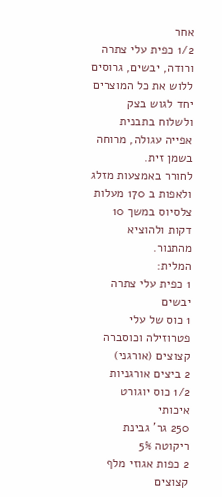אחר
1/2 כפית עלי צתרה ורודה, יבשים, גרוסים
ללוש את כל המוצרים יחד לגוש בצק ולשלוח בתבנית אפייה עגולה, מרוחה בשמן זית.
לחורר באמצעות מזלג ולאפות ב 170 מעלות צלסיוס במשך 10 דקות ולהוציא מהתנור.
המלית:
1 כפית עלי צתרה יבשים
1 כוס של עלי פטרוזילה וכוסברה קצוצים (אורגני)
2 ביצים אורגניות
1/2 כוס יוגורט איכותי
250 גר' גבינת ריקוטה 5%
2 כפות אגוזי מלף קצוצים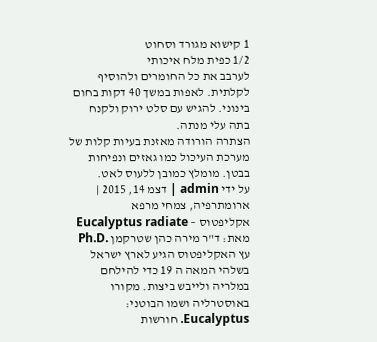1 קישוא מגורד וסחוט
1/2 כפית מלח איכותי
לערבב את כל החומרים ולהוסיף לקלתית. לאפות במשך 40 דקות בחום בינוני. להגיש עם סלט ירוק ולקנח בתה עלי מנתה.
הצתרה הורודה מאזנת בעיות קלות של מערכת העיכול כמו גאזים ונפיחות בבטן. מומלץ כמובן ללעוס לאט.
על ידי admin | דצמ 14, 2015 | ארומתרפיה, צמחי מרפא
אקליפטוס – Eucalyptus radiate
מאת: ד"ר מירה כהן שטרקמן .Ph.D
עץ האקליפטוס הגיע לארץ ישראל בשלהי המאה ה 19 כדי להילחם במלריה ולייבש ביצות. מקורו באוסטרליה ושמו הבוטני: Eucalyptus. חורשות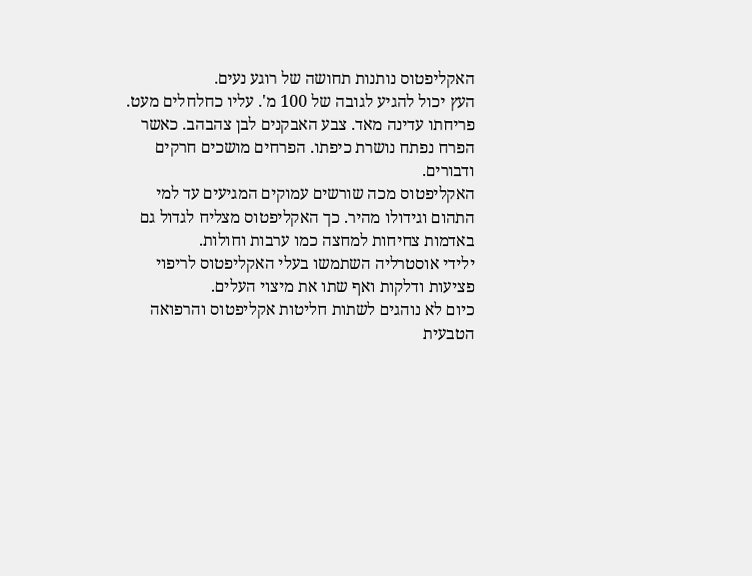האקליפטוס נותנות תחושה של רוגע נעים.
העץ יכול להגיע לגובה של 100 מ'. עליו כחלחלים מעט. פריחתו עדינה מאד. צבע האבקנים לבן צהבהב. כאשר הפרח נפתח נושרת כיפתו. הפרחים מושכים חרקים ודבורים.
האקליפטוס מכה שורשים עמוקים המגיעים עד למי התהום וגידולו מהיר. כך האקליפטוס מצליח לגדול גם באדמות צחיחות למחצה כמו ערבות וחולות.
ילידי אוסטרליה השתמשו בעלי האקליפטוס לריפוי פציעות ודלקות ואף שתו את מיצוי העלים.
כיום לא נוהגים לשתות חליטות אקליפטוס והרפואה הטבעית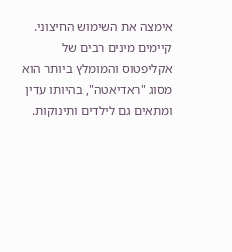אימצה את השימוש החיצוני.
קיימים מינים רבים של אקליפטוס והמומלץ ביותר הוא מסוג "ראדיאטה", בהיותו עדין ומתאים גם לילדים ותינוקות.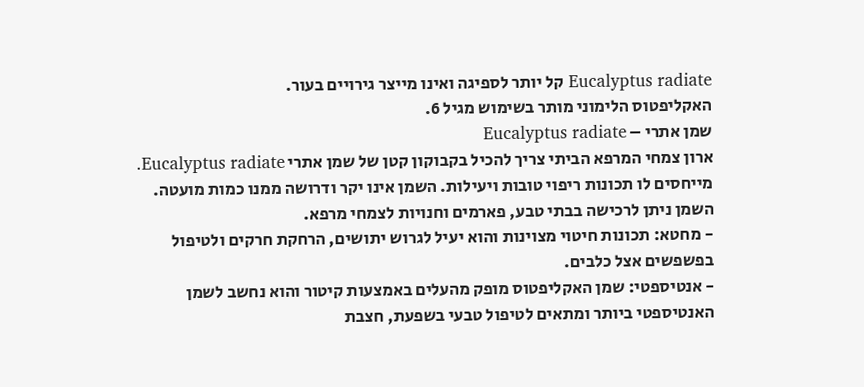Eucalyptus radiate קל יותר לספיגה ואינו מייצר גירויים בעור.
האקליפטוס הלימוני מותר בשימוש מגיל 6.
שמן אתרי – Eucalyptus radiate
ארון צמחי המרפא הביתי צריך להכיל בקבוקון קטן של שמן אתרי Eucalyptus radiate. מייחסים לו תכונות ריפוי טובות ויעילות. השמן אינו יקר ודרושה ממנו כמות מועטה. השמן ניתן לרכישה בבתי טבע, פארמים וחנויות לצמחי מרפא.
- מחטא: תכונות חיטוי מצוינות והוא יעיל לגרוש יתושים, הרחקת חרקים ולטיפול בפשפשים אצל כלבים.
- אנטיספטי: שמן האקליפטוס מופק מהעלים באמצעות קיטור והוא נחשב לשמן האנטיספטי ביותר ומתאים לטיפול טבעי בשפעת, חצבת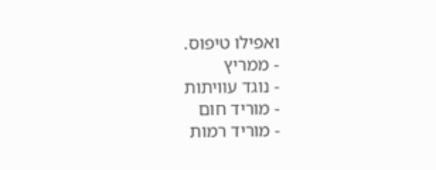ואפילו טיפוס.
- ממריץ
- נוגד עוויתות
- מוריד חום
- מוריד רמות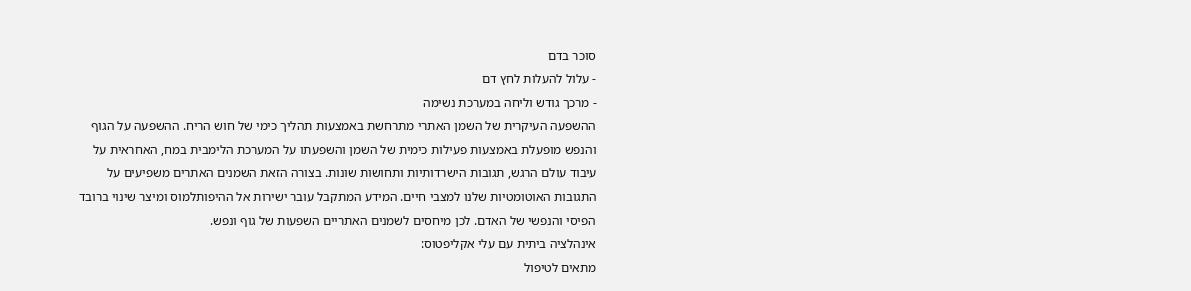סוכר בדם
- עלול להעלות לחץ דם
- מרכך גודש וליחה במערכת נשימה
ההשפעה העיקרית של השמן האתרי מתרחשת באמצעות תהליך כימי של חוש הריח. ההשפעה על הגוף והנפש מופעלת באמצעות פעילות כימית של השמן והשפעתו על המערכת הלימבית במח, האחראית על עיבוד עולם הרגש, תגובות הישרדותיות ותחושות שונות. בצורה הזאת השמנים האתרים משפיעים על התגובות האוטומטיות שלנו למצבי חיים. המידע המתקבל עובר ישירות אל ההיפותלמוס ומיצר שינוי ברובד הפיסי והנפשי של האדם. לכן מיחסים לשמנים האתריים השפעות של גוף ונפש.
אינהלציה ביתית עם עלי אקליפטוס:
מתאים לטיפול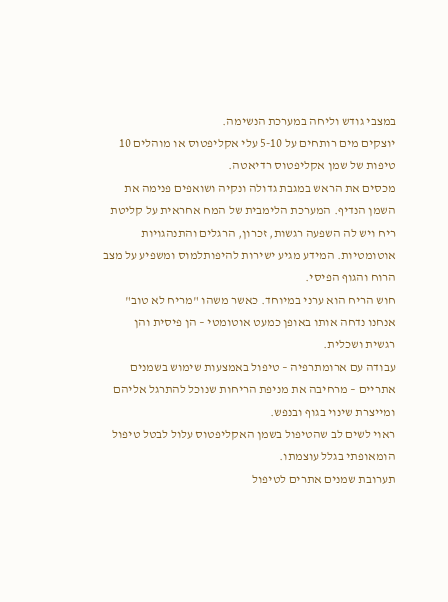במצבי גודש וליחה במערכת הנשימה.
יוצקים מים רותחים על 5-10 עלי אקליפטוס או מוהלים 10 טיפות של שמן אקליפטוס רדיאטה.
מכסים את הראש במגבת גדולה ונקיה ושואפים פנימה את השמן הנדיף. המערכת הלימבית של המח אחראית על קליטת ריח ויש לה השפעה רגשות, זכרון, הרגלים והתנהגויות אוטומטיות. המידע מגיע ישירות להיפותלמוס ומשפיע על מצב הרוח והגוף הפיסי.
חוש הריח הוא ערני במיוחד. כאשר משהו "מריח לא טוב" אנחנו נדחה אותו באופן כמעט אוטומטי – הן פיסית והן רגשית ושכלית.
עבודה עם ארומתרפיה – טיפול באמצעות שימוש בשמנים אתריים – מרחיבה את מניפת הריחות שנוכל להתרגל אליהם ומייצרת שינוי בגוף ובנפש.
ראוי לשים לב שהטיפול בשמן האקליפטוס עלול לבטל טיפול הומאופתי בגלל עוצמתו.
תערובת שמנים אתרים לטיפול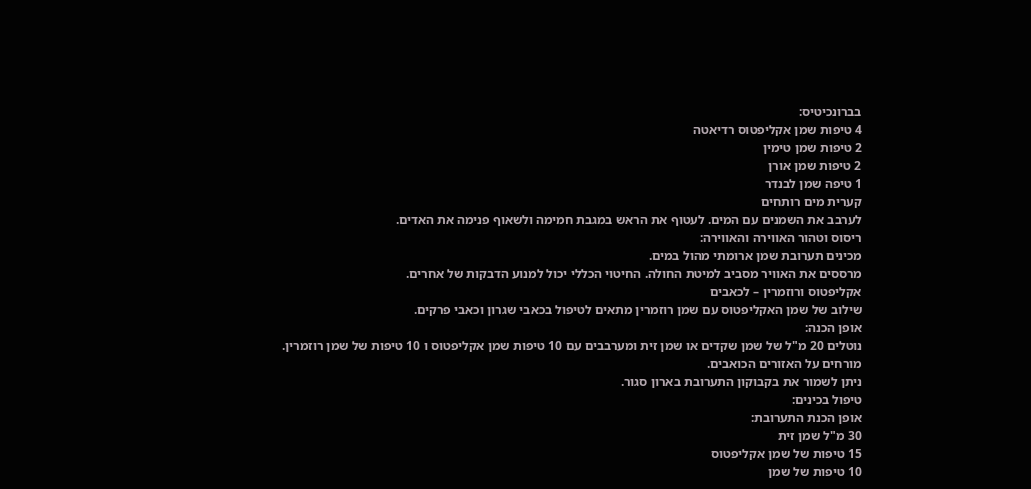בברונכיטיס:
4 טיפות שמן אקליפטוס רדיאטה
2 טיפות שמן טימין
2 טיפות שמן אורן
1 טיפה שמן לבנדר
קערית מים רותחים
לערבב את השמנים עם המים. לעטוף את הראש במגבת חמימה ולשאוף פנימה את האדים.
ריסוס וטהור האווירה והאווירה:
מכינים תערובת שמן ארומתי מהול במים.
מרססים את האוויר מסביב למיטת החולה. החיטוי הכללי יכול למנוע הדבקות של אחרים.
אקליפטוס ורוזמרין – לכאבים
שילוב של שמן האקליפטוס עם שמן רוזמרין מתאים לטיפול בכאבי שגרון וכאבי פרקים.
אופן הכנה:
נוטלים 20 מ"ל של שמן שקדים או שמן זית ומערבבים עם 10 טיפות שמן אקליפטוס ו 10 טיפות של שמן רוזמרין.
מורחים על האזורים הכואבים.
ניתן לשמור את בקבוקון התערובת בארון סגור.
טיפול בכינים:
אופן הכנת התערובת:
30 מ"ל שמן זית
15 טיפות של שמן אקליפטוס
10 טיפות של שמן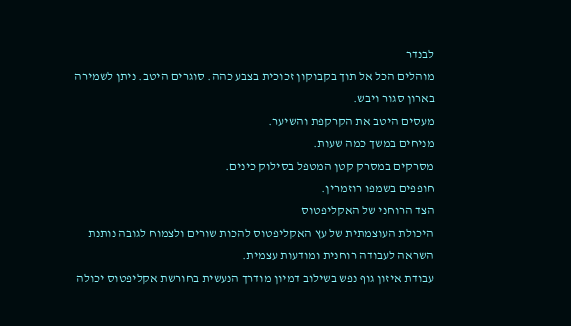לבנדר
מוהלים הכל אל תוך בקבוקון זכוכית בצבע כהה. סוגרים היטב. ניתן לשמירה בארון סגור ויבש.
מעסים היטב את הקרקפת והשיער.
מניחים במשך כמה שעות.
מסרקים במסרק קטן המטפל בסילוק כינים.
חופפים בשמפו רוזמרין.
הצד הרוחני של האקליפטוס
היכולת העוצמתית של עץ האקליפטוס להכות שורים ולצמוח לגובה נותנת השראה לעבודה רוחנית ומודעות עצמית.
עבודת איזון גוף נפש בשילוב דמיון מודרך הנעשית בחורשת אקליפטוס יכולה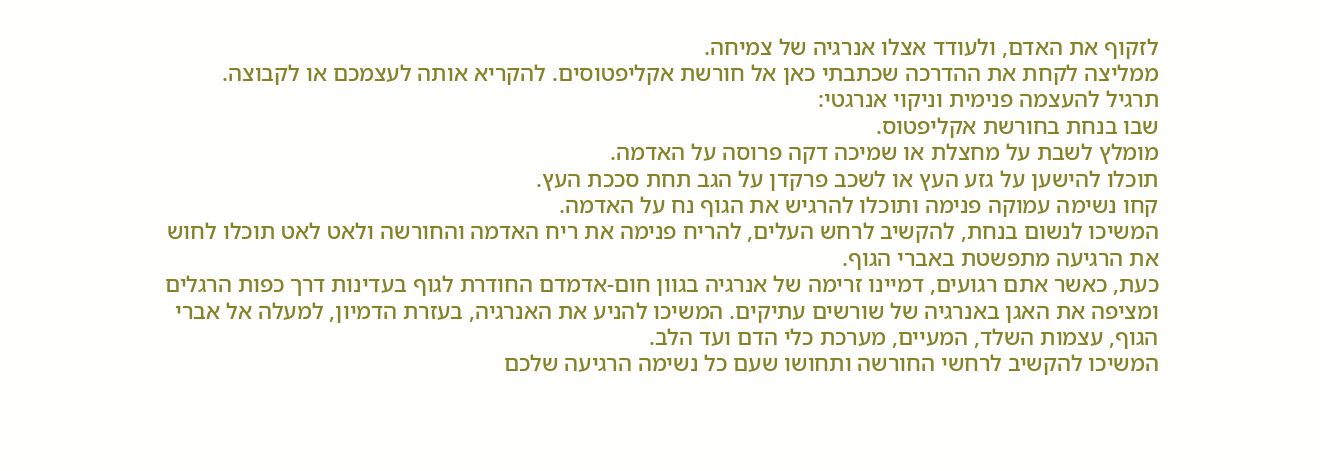לזקוף את האדם, ולעודד אצלו אנרגיה של צמיחה.
ממליצה לקחת את ההדרכה שכתבתי כאן אל חורשת אקליפטוסים. להקריא אותה לעצמכם או לקבוצה.
תרגיל להעצמה פנימית וניקוי אנרגטי:
שבו בנחת בחורשת אקליפטוס.
מומלץ לשבת על מחצלת או שמיכה דקה פרוסה על האדמה.
תוכלו להישען על גזע העץ או לשכב פרקדן על הגב תחת סככת העץ.
קחו נשימה עמוקה פנימה ותוכלו להרגיש את הגוף נח על האדמה.
המשיכו לנשום בנחת, להקשיב לרחש העלים, להריח פנימה את ריח האדמה והחורשה ולאט לאט תוכלו לחוש את הרגיעה מתפשטת באברי הגוף.
כעת, כאשר אתם רגועים, דמיינו זרימה של אנרגיה בגוון חום-אדמדם החודרת לגוף בעדינות דרך כפות הרגלים ומציפה את האגן באנרגיה של שורשים עתיקים. המשיכו להניע את האנרגיה, בעזרת הדמיון, למעלה אל אברי הגוף, עצמות השלד, המעיים, מערכת כלי הדם ועד הלב.
המשיכו להקשיב לרחשי החורשה ותחושו שעם כל נשימה הרגיעה שלכם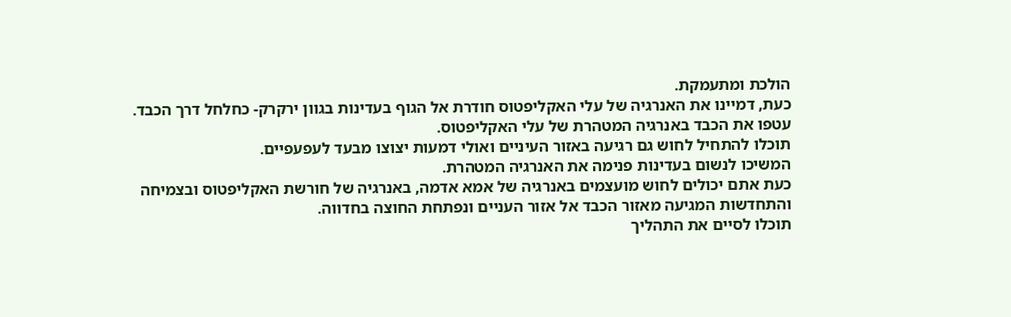הולכת ומתעמקת.
כעת, דמיינו את האנרגיה של עלי האקליפטוס חודרת אל הגוף בעדינות בגוון ירקרק- כחלחל דרך הכבד.
עטפו את הכבד באנרגיה המטהרת של עלי האקליפטוס.
תוכלו להתחיל לחוש גם רגיעה באזור העיניים ואולי דמעות יצוצו מבעד לעפעפיים.
המשיכו לנשום בעדינות פנימה את האנרגיה המטהרת.
כעת אתם יכולים לחוש מועצמים באנרגיה של אמא אדמה, באנרגיה של חורשת האקליפטוס ובצמיחה והתחדשות המגיעה מאזור הכבד אל אזור העניים ונפתחת החוצה בחדווה.
תוכלו לסיים את התהליך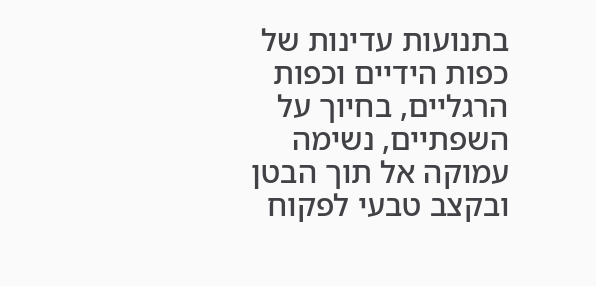בתנועות עדינות של כפות הידיים וכפות הרגליים, בחיוך על השפתיים, נשימה עמוקה אל תוך הבטן ובקצב טבעי לפקוח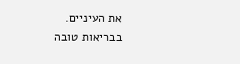את העיניים.
בבריאות טובה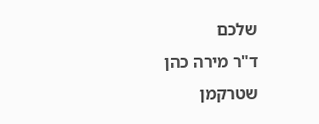שלכם
ד"ר מירה כהן שטרקמן